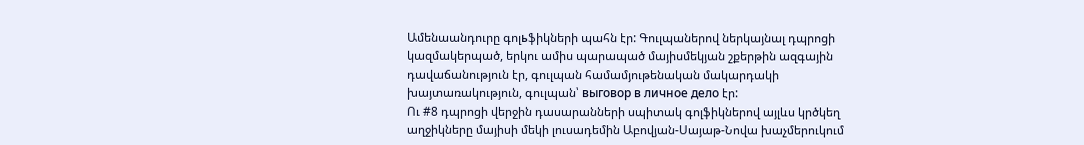Ամենաանդուրը գոլьֆիկների պահն էր: Գուլպաներով ներկայնալ դպրոցի կազմակերպած, երկու ամիս պարապած մայիսմեկյան շքերթին ազգային դավաճանություն էր, գուլպան համամյութենական մակարդակի խայտառակություն, գուլպան՝ выговор в личное дело էր:
Ու #8 դպրոցի վերջին դասարանների սպիտակ գոլֆիկներով այլևս կրծկեղ աղջիկները մայիսի մեկի լուսադեմին Աբովյան-Սայաթ-Նովա խաչմերուկում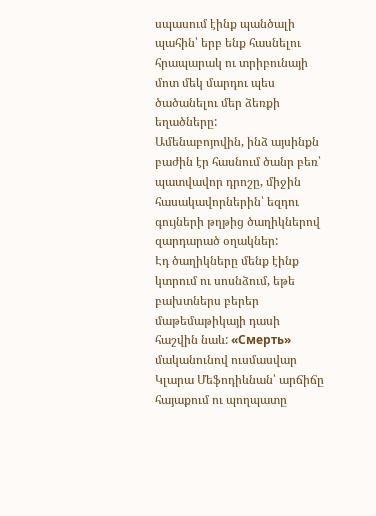սպասում էինք պանծալի պահին՝ երբ ենք հասնելու հրապարակ ու տրիբունայի մոտ մեկ մարդու պես ծածանելու մեր ձեռքի եղածները:
Ամենաբոյովին, ինձ այսինքն բաժին էր հասնում ծանր բեռ՝ պատվավոր դրոշը, միջին հասակավորներին՝ եզդու գույների թղթից ծաղիկներով զարդարած օղակներ:
Էդ ծաղիկները մենք էինք կտրում ու սոսնձում, եթե բախտներս բերեր մաթեմաթիկայի դասի հաշվին նաև: «Смерть» մականունով ուսմասվար Կլարա Մեֆոդիևնան՝ արճիճը հայաքում ու պողպատը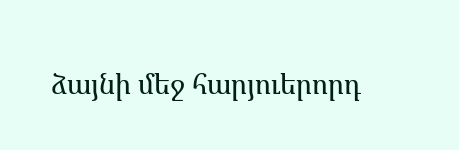ձայնի մեջ հարյուերորդ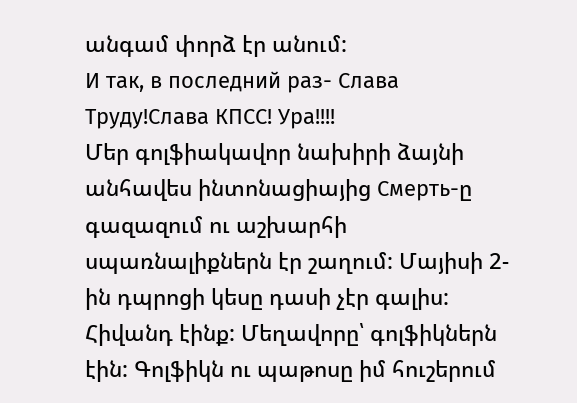անգամ փորձ էր անում:
И так, в последний раз- Слава Труду!Слава КПСС! Ура!!!!
Մեր գոլֆիակավոր նախիրի ձայնի անհավես ինտոնացիայից Смерть-ը գազազում ու աշխարհի սպառնալիքներն էր շաղում: Մայիսի 2-ին դպրոցի կեսը դասի չէր գալիս: Հիվանդ էինք: Մեղավորը՝ գոլֆիկներն էին: Գոլֆիկն ու պաթոսը իմ հուշերում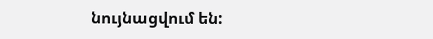նույնացվում են: